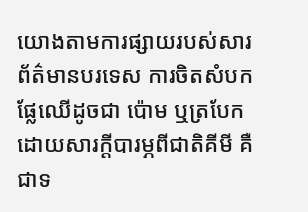យោងតាមការផ្សាយរបស់សារព័ត៌មានបរទេស ការចិតសំបកផ្លែឈើដូចជា ប៉ោម ឬត្របែក ដោយសារក្ដីបារម្ភពីជាតិគីមី គឺជាទ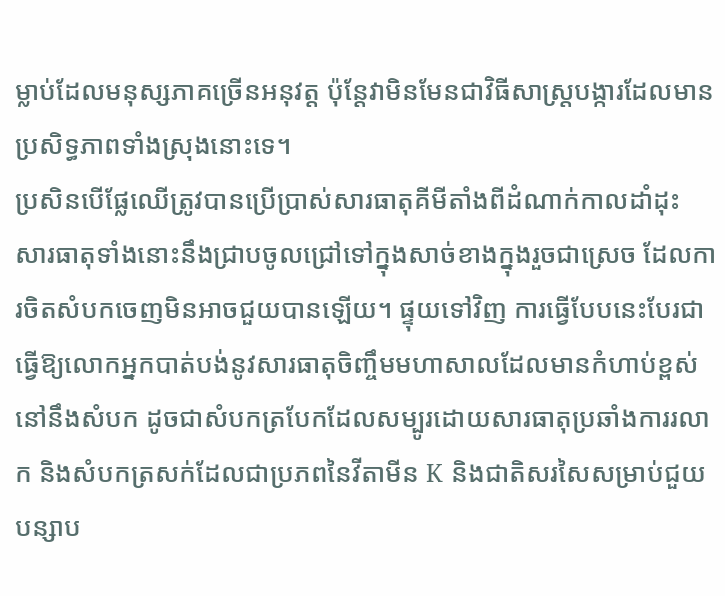ម្លាប់ដែលមនុស្សភាគច្រើនអនុវត្ត ប៉ុន្តែវាមិនមែនជាវិធីសាស្ត្របង្ការដែលមានប្រសិទ្ធភាពទាំងស្រុងនោះទេ។
ប្រសិនបើផ្លែឈើត្រូវបានប្រើប្រាស់សារធាតុគីមីតាំងពីដំណាក់កាលដាំដុះ សារធាតុទាំងនោះនឹងជ្រាបចូលជ្រៅទៅក្នុងសាច់ខាងក្នុងរួចជាស្រេច ដែលការចិតសំបកចេញមិនអាចជួយបានឡើយ។ ផ្ទុយទៅវិញ ការធ្វើបែបនេះបែរជាធ្វើឱ្យលោកអ្នកបាត់បង់នូវសារធាតុចិញ្ចឹមមហាសាលដែលមានកំហាប់ខ្ពស់នៅនឹងសំបក ដូចជាសំបកត្របែកដែលសម្បូរដោយសារធាតុប្រឆាំងការរលាក និងសំបកត្រសក់ដែលជាប្រភពនៃវីតាមីន K និងជាតិសរសៃសម្រាប់ជួយបន្សាប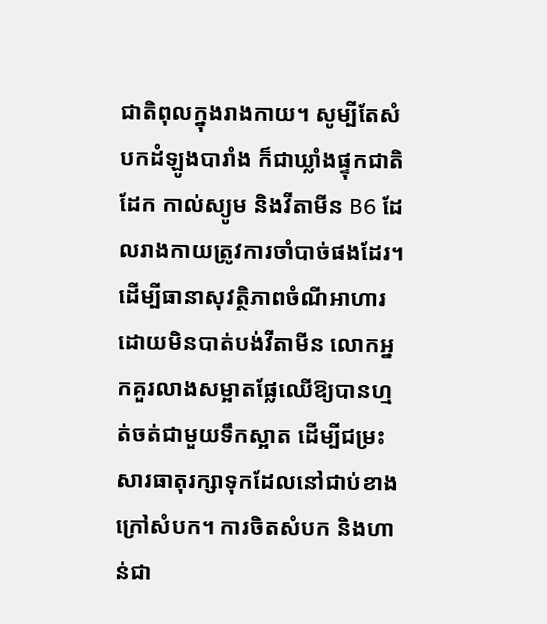ជាតិពុលក្នុងរាងកាយ។ សូម្បីតែសំបកដំឡូងបារាំង ក៏ជាឃ្លាំងផ្ទុកជាតិដែក កាល់ស្យូម និងវីតាមីន B6 ដែលរាងកាយត្រូវការចាំបាច់ផងដែរ។
ដើម្បីធានាសុវត្ថិភាពចំណីអាហារដោយមិនបាត់បង់វីតាមីន លោកអ្នកគួរលាងសម្អាតផ្លែឈើឱ្យបានហ្មត់ចត់ជាមួយទឹកស្អាត ដើម្បីជម្រះសារធាតុរក្សាទុកដែលនៅជាប់ខាងក្រៅសំបក។ ការចិតសំបក និងហាន់ជា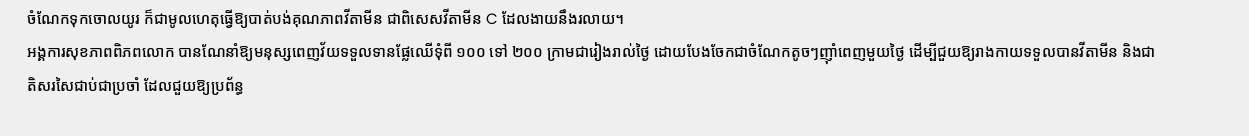ចំណែកទុកចោលយូរ ក៏ជាមូលហេតុធ្វើឱ្យបាត់បង់គុណភាពវីតាមីន ជាពិសេសវីតាមីន C ដែលងាយនឹងរលាយ។
អង្គការសុខភាពពិភពលោក បានណែនាំឱ្យមនុស្សពេញវ័យទទួលទានផ្លែឈើទុំពី ១០០ ទៅ ២០០ ក្រាមជារៀងរាល់ថ្ងៃ ដោយបែងចែកជាចំណែកតូចៗញ៉ាំពេញមួយថ្ងៃ ដើម្បីជួយឱ្យរាងកាយទទួលបានវីតាមីន និងជាតិសរសៃជាប់ជាប្រចាំ ដែលជួយឱ្យប្រព័ន្ធ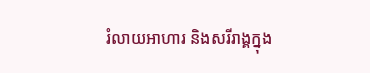រំលាយអាហារ និងសរីរាង្គក្នុង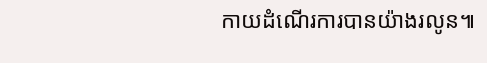កាយដំណើរការបានយ៉ាងរលូន៕